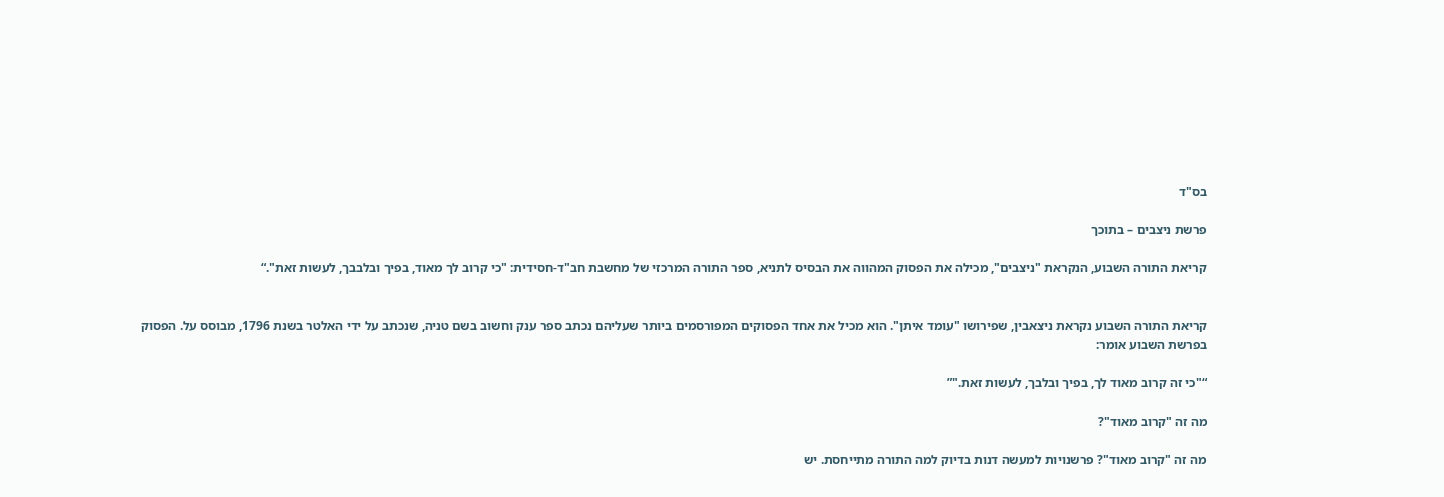בס"ד

פרשת ניצבים – בתוכך

קריאת התורה השבוע, הנקראת "ניצבים", מכילה את הפסוק המהווה את הבסיס לתניא, ספר התורה המרכזי של מחשבת חב"ד-חסידית: "כי קרוב לך מאוד, בפיך ובלבבך, לעשות זאת".“


קריאת התורה השבוע נקראת ניצאבין, שפירושו "עומד איתן". הוא מכיל את אחד הפסוקים המפורסמים ביותר שעליהם נכתב ספר ענק וחשוב בשם טניה, שנכתב על ידי האלטר בשנת 1796, מבוסס על. הפסוק בפרשת השבוע אומר:

“"כי זה קרוב מאוד לך, בפיך ובלבך, לעשות זאת."”

מה זה "קרוב מאוד"?

מה זה "קרוב מאוד"? פרשנויות למעשה דנות בדיוק למה התורה מתייחסת. יש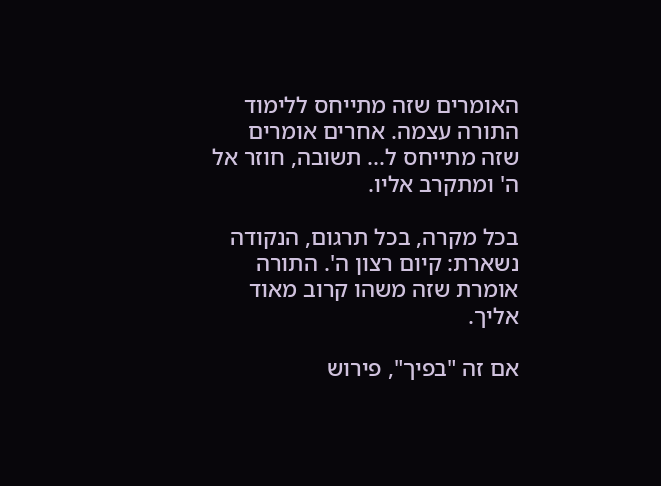האומרים שזה מתייחס ללימוד התורה עצמה. אחרים אומרים שזה מתייחס ל... תשובה, חוזר אל ה' ומתקרב אליו.

בכל מקרה, בכל תרגום, הנקודה נשארת: קיום רצון ה'. התורה אומרת שזה משהו קרוב מאוד אליך.

אם זה "בפיך", פירוש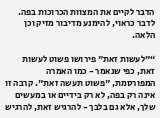הדבר לקיים את המצוות הכרוכות בפה. לדבר כראוי, להימנע מדיבור מזיק וכן הלאה.

“"לעשות זאת" פירושו פשוט לעשות זאת, כפי שנאמר - כמו האמרה המפורסמת, "פשוט תעשה זאת". קרבה זו אינה רק בפה, לא רק בידיים או במעשים שלך, אלא גם בלבך - להרגיש זאת, להרגיש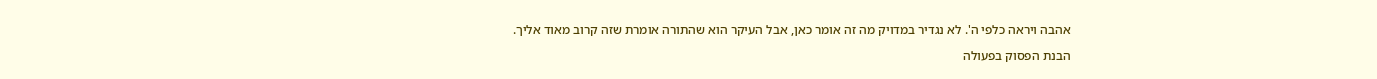אהבה ויראה כלפי ה'. לא נגדיר במדויק מה זה אומר כאן, אבל העיקר הוא שהתורה אומרת שזה קרוב מאוד אליך.

הבנת הפסוק בפעולה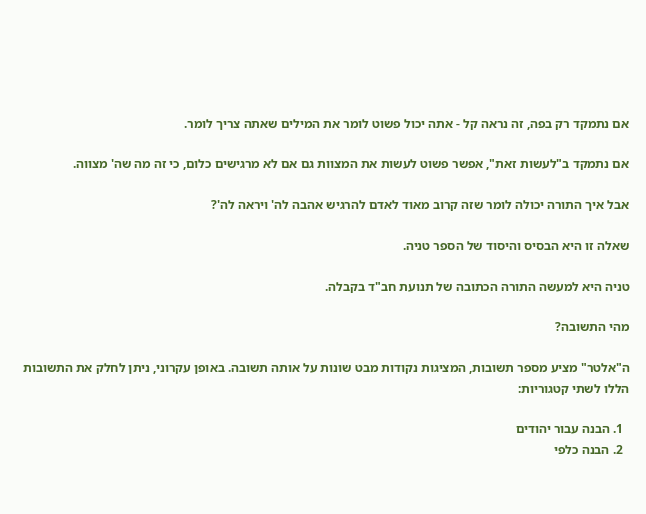אם נתמקד רק בפה, זה נראה קל - אתה יכול פשוט לומר את המילים שאתה צריך לומר.

אם נתמקד ב"לעשות זאת", אפשר פשוט לעשות את המצוות גם אם לא מרגישים כלום, כי זה מה שה' מצווה.

אבל איך התורה יכולה לומר שזה קרוב מאוד לאדם להרגיש אהבה לה' ויראה לה'?

שאלה זו היא הבסיס והיסוד של הספר טניה.

טניה היא למעשה התורה הכתובה של תנועת חב"ד בקבלה.

מהי התשובה?

ה"אלטר" מציע מספר תשובות, המציגות נקודות מבט שונות על אותה תשובה. באופן עקרוני, ניתן לחלק את התשובות הללו לשתי קטגוריות:

  1. הבנה עבור יהודים
  2. הבנה כלפי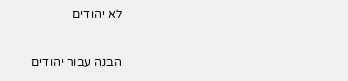לא יהודים

הבנה עבור יהודים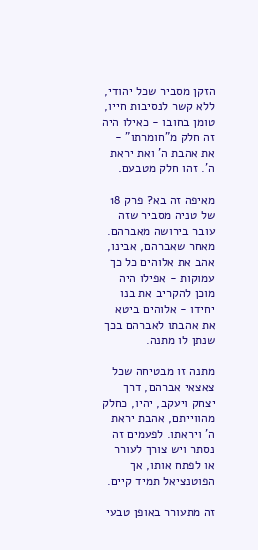הזקן מסביר שכל יהודי, ללא קשר לנסיבות חייו, טומן בחובו - כאילו היה זה חלק מ"חומרתו" - את אהבת ה' ואת יראת ה'. זהו חלק מטבעם.

מאיפה זה בא? פרק 18 של טניה מסביר שזה עובר בירושה מאברהם. מאחר שאברהם, אבינו, אהב את אלוהים כל כך עמוקות - אפילו היה מוכן להקריב את בנו יחידו - אלוהים ביטא את אהבתו לאברהם בכך שנתן לו מתנה.

מתנה זו מבטיחה שכל צאצאי אברהם, דרך יצחק ויעקב, יהיו, כחלק מהווייתם, אהבת יראת ה' ויראתו. לפעמים זה נסתר ויש צורך לעורר או לפתח אותו, אך הפוטנציאל תמיד קיים.

זה מתעורר באופן טבעי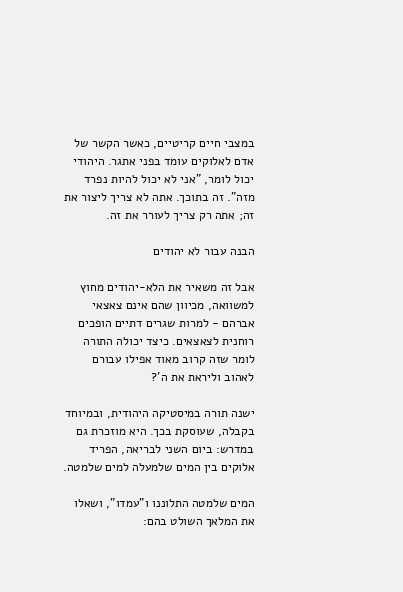במצבי חיים קריטיים, כאשר הקשר של אדם לאלוקים עומד בפני אתגר. היהודי יכול לומר, "אני לא יכול להיות נפרד מזה". זה בתוכך. אתה לא צריך ליצור את זה; אתה רק צריך לעורר את זה.

הבנה עבור לא יהודים

אבל זה משאיר את הלא-יהודים מחוץ למשוואה, מכיוון שהם אינם צאצאי אברהם - למרות שגרים דתיים הופכים רוחנית לצאצאים. כיצד יכולה התורה לומר שזה קרוב מאוד אפילו עבורם לאהוב וליראת את ה'?

ישנה תורה במיסטיקה היהודית, ובמיוחד בקבלה, שעוסקת בכך. היא מוזכרת גם במדרש: ביום השני לבריאה, הפריד אלוקים בין המים שלמעלה למים שלמטה.

המים שלמטה התלוננו ו"עמדו", ושאלו את המלאך השולט בהם: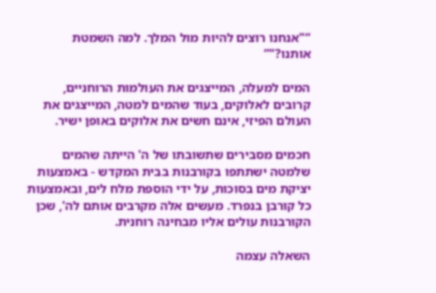“"אנחנו רוצים להיות מול המלך. למה השמטת אותנו?"”

המים למעלה, המייצגים את העולמות הרוחניים, קרובים לאלוקים, בעוד שהמים למטה, המייצגים את העולם הפיזי, אינם חשים את אלוקים באופן ישיר.

חכמים מסבירים שתשובתו של ה' הייתה שהמים שלמטה ישתתפו בקורבנות בבית המקדש - באמצעות יציקת מים בסוכות, על ידי הוספת מלח לים, ובאמצעות כל קורבן בנפרד. מעשים אלה מקרבים אותם לה', שכן הקורבנות עולים אליו מבחינה רוחנית.

השאלה עצמה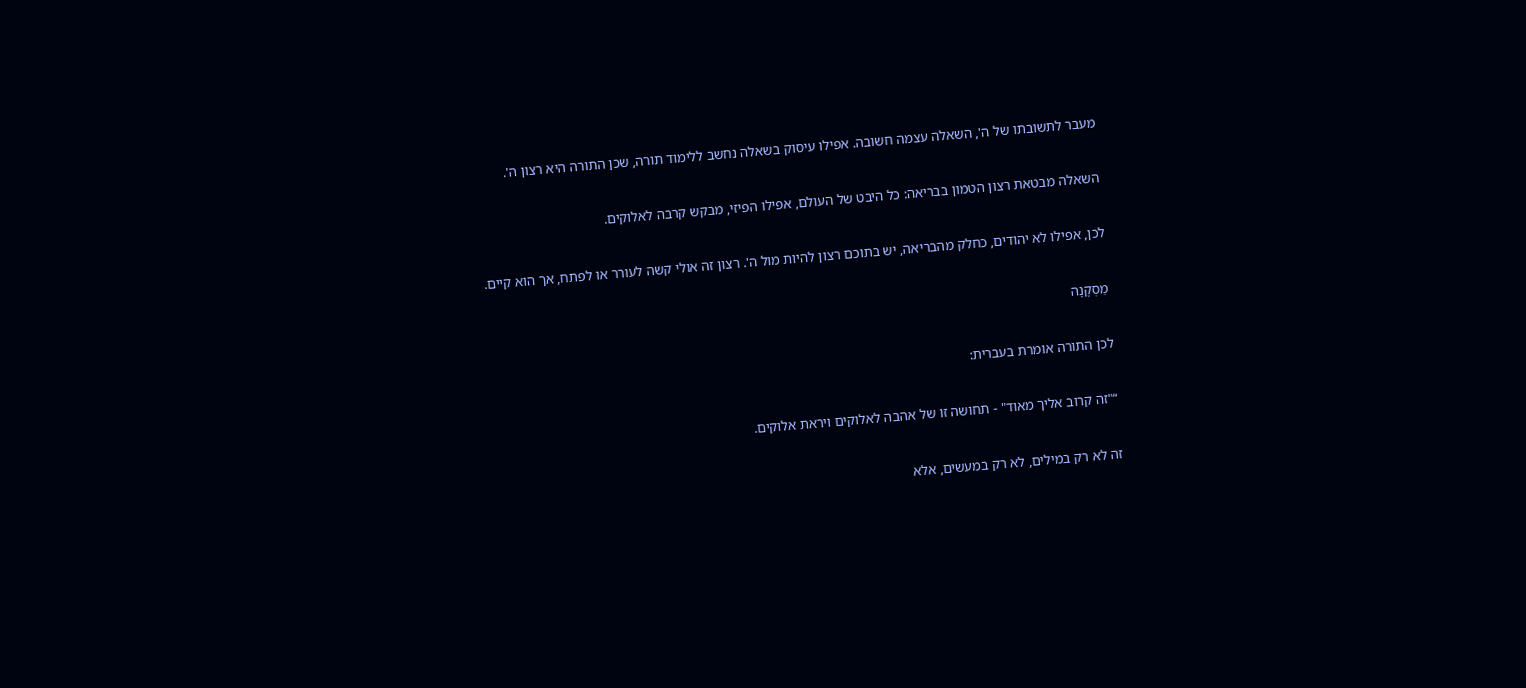מעבר לתשובתו של ה', השאלה עצמה חשובה. אפילו עיסוק בשאלה נחשב ללימוד תורה, שכן התורה היא רצון ה'.

השאלה מבטאת רצון הטמון בבריאה: כל היבט של העולם, אפילו הפיזי, מבקש קרבה לאלוקים.

לכן, אפילו לא יהודים, כחלק מהבריאה, יש בתוכם רצון להיות מול ה'. רצון זה אולי קשה לעורר או לפתח, אך הוא קיים.

מַסְקָנָה

לכן התורה אומרת בעברית:

“"זה קרוב אליך מאוד" - תחושה זו של אהבה לאלוקים ויראת אלוקים.

זה לא רק במילים, לא רק במעשים, אלא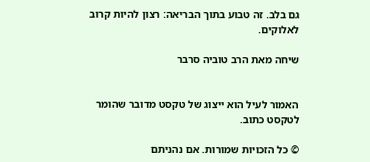גם בלב. זה טבוע בתוך הבריאה: רצון להיות קרוב לאלוקים.

שיחה מאת הרב טוביה סרבר


האמור לעיל הוא ייצוג של טקסט מדובר שהומר לטקסט כתוב.

© כל הזכויות שמורות. אם נהניתם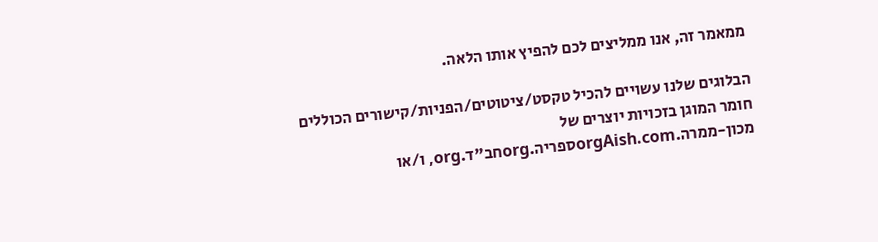ממאמר זה, אנו ממליצים לכם להפיץ אותו הלאה.

הבלוגים שלנו עשויים להכיל טקסט/ציטוטים/הפניות/קישורים הכוללים חומר המוגן בזכויות יוצרים של
מכון-ממרה.orgAish.comספריה.orgחב"ד.org, ו/או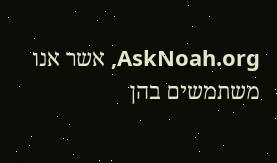AskNoah.org, אשר אנו משתמשים בהן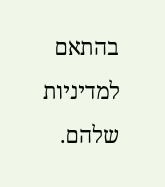בהתאם למדיניות שלהם.